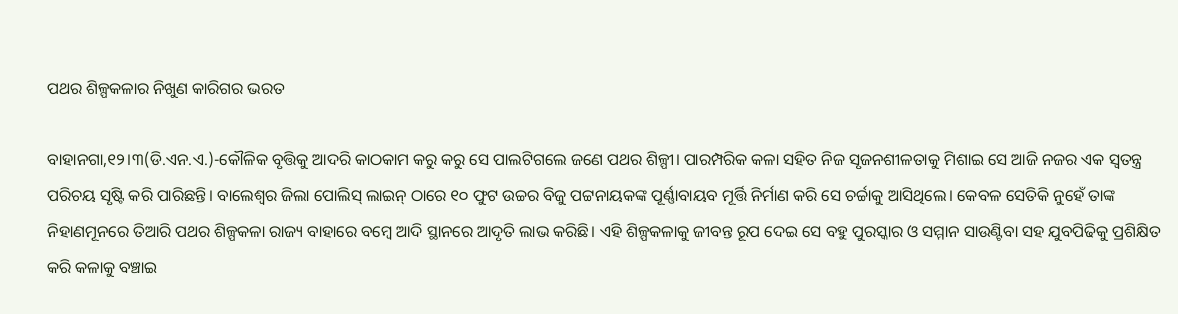ପଥର ଶିଳ୍ପକଳାର ନିଖୁଣ କାରିଗର ଭରତ

ବାହାନଗା,୧୨।୩(ଡି.ଏନ.ଏ.)-କୌଳିକ ବୃତ୍ତିକୁ ଆଦରି କାଠକାମ କରୁ କରୁ ସେ ପାଲଟିଗଲେ ଜଣେ ପଥର ଶିଳ୍ପୀ। ପାରମ୍ପରିକ କଳା ସହିତ ନିଜ ସୃଜନଶୀଳତାକୁ ମିଶାଇ ସେ ଆଜି ନଜର ଏକ ସ୍ବତନ୍ତ୍ର ପରିଚୟ ସୃଷ୍ଟି କରି ପାରିଛନ୍ତି। ବାଲେଶ୍ୱର ଜିଲା ପୋଲିସ୍‌ ଲାଇନ୍‌ ଠାରେ ୧୦ ଫୁଟ ଉଚ୍ଚର ବିଜୁ ପଟ୍ଟନାୟକଙ୍କ ପୂର୍ଣ୍ଣାବାୟବ ମୂର୍ତ୍ତି ନିର୍ମାଣ କରି ସେ ଚର୍ଚ୍ଚାକୁ ଆସିଥିଲେ। କେବଳ ସେତିକି ନୁହେଁ ତାଙ୍କ ନିହାଣମୂନରେ ତିଆରି ପଥର ଶିଳ୍ପକଳା ରାଜ୍ୟ ବାହାରେ ବମ୍ବେ ଆଦି ସ୍ଥାନରେ ଆଦୃତି ଲାଭ କରିଛି। ଏହି ଶିଳ୍ପକଳାକୁ ଜୀବନ୍ତ ରୂପ ଦେଇ ସେ ବହୁ ପୁରସ୍କାର ଓ ସମ୍ମାନ ସାଉଣ୍ଟିବା ସହ ଯୁବପିଢିକୁ ପ୍ରଶିକ୍ଷିତ କରି କଳାକୁ ବଞ୍ଚାଇ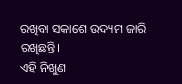ରଖିବା ସକାଶେ ଉଦ୍ୟମ ଜାରି ରଖିଛନ୍ତି।
ଏହି ନିଖୁଣ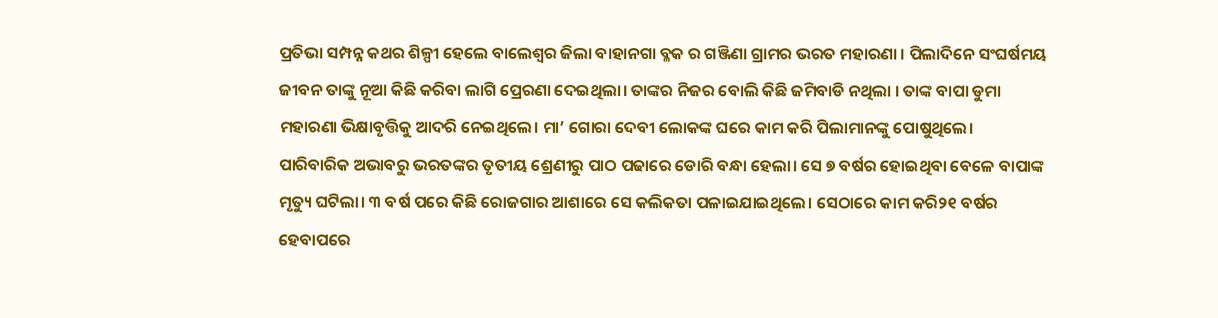ପ୍ରତିଭା ସମ୍ପନ୍ନ କଥର ଶିଳ୍ପୀ ହେଲେ ବାଲେଶ୍ୱର ଜିଲା ବାହାନଗା ବ୍ଳକ ର ଗଞ୍ଜିଣା ଗ୍ରାମର ଭରତ ମହାରଣା । ପିଲାଦିନେ ସଂଘର୍ଷମୟ ଜୀବନ ତାଙ୍କୁ ନୂଆ କିଛି କରିବା ଲାଗି ପ୍ରେରଣା ଦେଇଥିଲା। ତାଙ୍କର ନିଜର ବୋଲି କିଛି ଜମିବାଡି ନଥିଲା । ତାଙ୍କ ବାପା ଡୁମା ମହାରଣା ଭିକ୍ଷାବୃତ୍ତିକୁ ଆଦରି ନେଇଥିଲେ। ମା’ ଗୋରା ଦେବୀ ଲୋକଙ୍କ ଘରେ କାମ କରି ପିଲାମାନଙ୍କୁ ପୋଷୁଥିଲେ। ପାରିବାରିକ ଅଭାବରୁ ଭରତଙ୍କର ତୃତୀୟ ଶ୍ରେଣୀରୁ ପାଠ ପଢାରେ ଡୋରି ବନ୍ଧା ହେଲା। ସେ ୭ ବର୍ଷର ହୋଇଥିବା ବେଳେ ବାପାଙ୍କ ମୃତ୍ୟୁ ଘଟିଲା। ୩ ବର୍ଷ ପରେ କିଛି ରୋଜଗାର ଆଶାରେ ସେ କଲିକତା ପଳାଇଯାଇଥିଲେ। ସେଠାରେ କାମ କରି୨୧ ବର୍ଷର ହେବାପରେ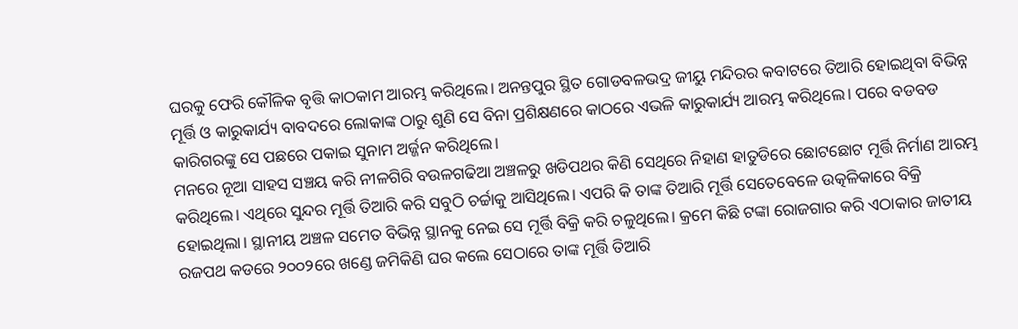ଘରକୁ ଫେରି କୌଳିକ ବୃତ୍ତି କାଠକାମ ଆରମ୍ଭ କରିଥିଲେ। ଅନନ୍ତପୁର ସ୍ଥିତ ଗୋଡବଳଭଦ୍ର ଜୀୟୁ ମନ୍ଦିରର କବାଟରେ ତିଆରି ହୋଇଥିବା ବିଭିନ୍ନ ମୂର୍ତ୍ତି ଓ କାରୁକାର୍ଯ୍ୟ ବାବଦରେ ଲୋକାଙ୍କ ଠାରୁ ଶୁଣି ସେ ବିନା ପ୍ରଶିକ୍ଷଣରେ କାଠରେ ଏଭଳି କାରୁକାର୍ଯ୍ୟ ଆରମ୍ଭ କରିଥିଲେ। ପରେ ବଡବଡ କାରିଗରଙ୍କୁ ସେ ପଛରେ ପକାଇ ସୁନାମ ଅର୍ଜ୍ଜନ କରିଥିଲେ।
ମନରେ ନୂଆ ସାହସ ସଞ୍ଚୟ କରି ନୀଳଗିରି ବଉଳଗଢିଆ ଅଞ୍ଚଳରୁ ଖଡିପଥର କିଣି ସେଥିରେ ନିହାଣ ହାତୁଡିରେ ଛୋଟଛୋଟ ମୂର୍ତ୍ତି ନିର୍ମାଣ ଆରମ୍ଭ କରିଥିଲେ। ଏଥିରେ ସୁନ୍ଦର ମୂର୍ତ୍ତି ତିଆରି କରି ସବୁଠି ଚର୍ଚ୍ଚାକୁ ଆସିଥିଲେ। ଏପରି କି ତାଙ୍କ ତିଆରି ମୂର୍ତ୍ତି ସେତେବେଳେ ଉତ୍କଳିକାରେ ବିକ୍ରି ହୋଇଥିଲା। ସ୍ଥାନୀୟ ଅଞ୍ଚଳ ସମେତ ବିଭିନ୍ନ ସ୍ଥାନକୁ ନେଇ ସେ ମୂର୍ତ୍ତି ବିକ୍ରି କରି ଚଳୁଥିଲେ। କ୍ରମେ କିଛି ଟଙ୍କା ରୋଜଗାର କରି ଏଠାକାର ଜାତୀୟ ରଜପଥ କଡରେ ୨୦୦୨ରେ ଖଣ୍ଡେ ଜମିକିଣି ଘର କଲେ ସେଠାରେ ତାଙ୍କ ମୂର୍ତ୍ତି ତିଆରି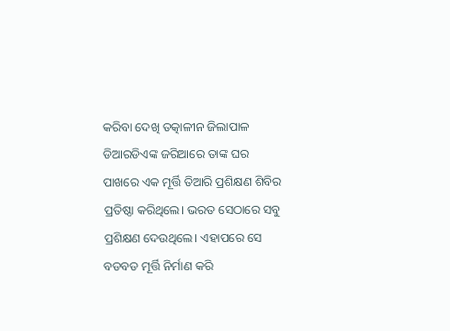କରିବା ଦେଖି ତତ୍କାଳୀନ ଜିଲାପାଳ ଡିଆରଡିଏଙ୍କ ଜରିଆରେ ତାଙ୍କ ଘର ପାଖରେ ଏକ ମୂର୍ତ୍ତି ତିଆରି ପ୍ରଶିକ୍ଷଣ ଶିବିର ପ୍ରତିଷ୍ଠା କରିଥିଲେ। ଭରତ ସେଠାରେ ସବୁ ପ୍ରଶିକ୍ଷଣ ଦେଉଥିଲେ। ଏହାପରେ ସେ ବଡବଡ ମୂର୍ତ୍ତି ନିର୍ମାଣ କରି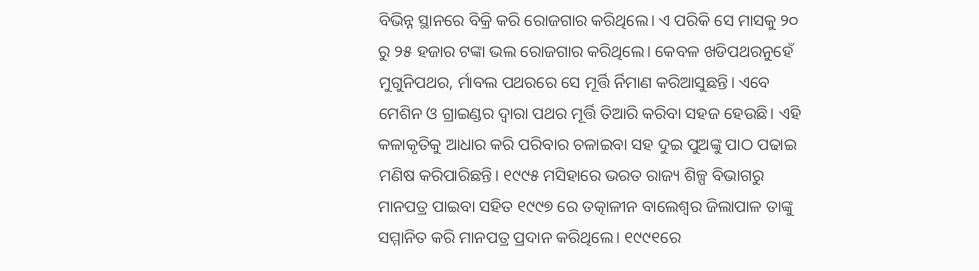ବିଭିନ୍ନ ସ୍ଥାନରେ ବିକ୍ରି କରି ରୋଜଗାର କରିଥିଲେ। ଏ ପରିକି ସେ ମାସକୁ ୨୦ ରୁ ୨୫ ହଜାର ଟଙ୍କା ଭଲ ରୋଜଗାର କରିଥିଲେ। କେବଳ ଖଡିପଥରନୁହେଁ ମୁଗୁନିପଥର, ର୍ମାବଲ ପଥରରେ ସେ ମୂର୍ତ୍ତି ର୍ନିମାଣ କରିଆସୁଛନ୍ତି। ଏବେ ମେଶିନ ଓ ଗ୍ରାଇଣ୍ଡର ଦ୍ୱାରା ପଥର ମୂର୍ତ୍ତି ତିଆରି କରିବା ସହଜ ହେଉଛି। ଏହି କଳାକୃତିକୁ ଆଧାର କରି ପରିବାର ଚଳାଇବା ସହ ଦୁଇ ପୁଅଙ୍କୁ ପାଠ ପଢାଇ ମଣିଷ କରିପାରିଛନ୍ତି। ୧୯୯୫ ମସିହାରେ ଭରତ ରାଜ୍ୟ ଶିଳ୍ପ ବିଭାଗରୁ ମାନପତ୍ର ପାଇବା ସହିତ ୧୯୯୭ ରେ ତତ୍କାଳୀନ ବାଲେଶ୍ୱର ଜିଲାପାଳ ତାଙ୍କୁ ସମ୍ମାନିତ କରି ମାନପତ୍ର ପ୍ରଦାନ କରିଥିଲେ। ୧୯୯୧ରେ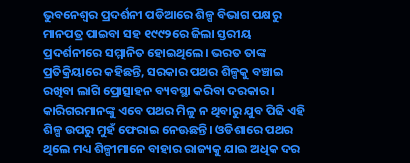ଭୁବନେଶ୍ୱର ପ୍ରଦର୍ଶନୀ ପଡିଆରେ ଶିଳ୍ପ ବିଭାଗ ପକ୍ଷରୁ ମାନପତ୍ର ପାଇବା ସହ ୧୯୯୨ରେ ଜିଲା ସ୍ତରୀୟ ପ୍ରଦର୍ଶନୀରେ ସମ୍ମାନିତ ହୋଇଥିଲେ। ଭରତ ତାଙ୍କ ପ୍ରତିକ୍ରିୟାରେ କହିଛନ୍ତି, ସରକାର ପଥର ଶିଳ୍ପକୁ ବଞ୍ଚାଇ ରଖିବା ଲାଗି ପ୍ରୋତ୍ସାହନ ବ୍ୟବସ୍ଥା କରିବା ଦରକାର। କାରିଗରମାନଙ୍କୁ ଏବେ ପଥର ମିଳୁ ନ ଥିବାରୁ ଯୁବ ପିଢି ଏହି ଶିଳ୍ପ ଉପରୁ ମୁହଁ ଫେରାଇ ନେଊଛନ୍ତି। ଓଡିଶାରେ ପଥର ଥିଲେ ମଧ୍ୟ ଶିଳ୍ପୀମାନେ ବାହାର ରାଜ୍ୟକୁ ଯାଇ ଅଧିକ ଦର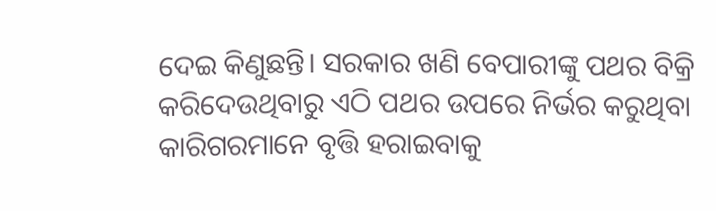ଦେଇ କିଣୁଛନ୍ତି। ସରକାର ଖଣି ବେପାରୀଙ୍କୁ ପଥର ବିକ୍ରି କରିଦେଉଥିବାରୁ ଏଠି ପଥର ଉପରେ ନିର୍ଭର କରୁଥିବା କାରିଗରମାନେ ବୃତ୍ତି ହରାଇବାକୁ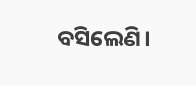ବସିଲେଣି।